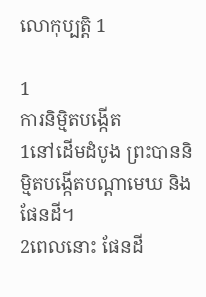លោកុប្បត្តិ 1

1
ការនិម្មិតបង្កើត
1នៅដើមដំបូង ព្រះបាននិម្មិតបង្កើតបណ្ដាមេឃ និងផែនដី។
2ពេលនោះ ផែនដី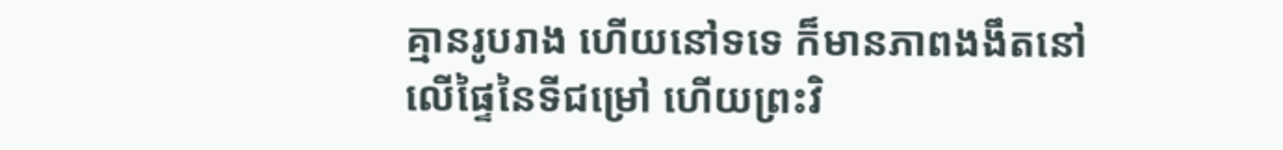គ្មានរូបរាង ហើយនៅទទេ ក៏មានភាពងងឹតនៅលើផ្ទៃនៃទីជម្រៅ ហើយព្រះវិ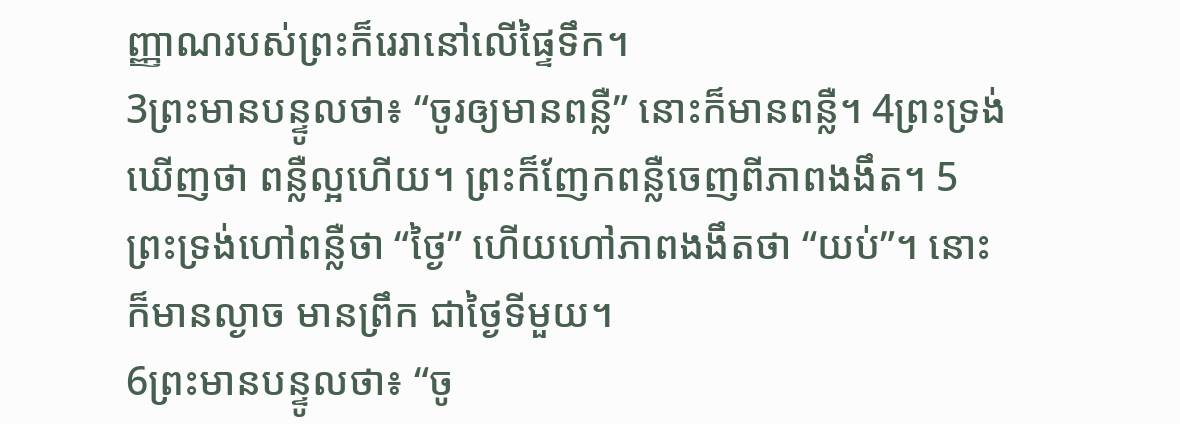ញ្ញាណរបស់ព្រះក៏រេរានៅលើផ្ទៃទឹក។
3ព្រះមានបន្ទូលថា៖ “ចូរឲ្យមានពន្លឺ” នោះក៏មានពន្លឺ។ 4ព្រះទ្រង់ឃើញថា ពន្លឺល្អហើយ។ ព្រះក៏ញែកពន្លឺចេញពីភាពងងឹត។ 5ព្រះទ្រង់ហៅពន្លឺថា “ថ្ងៃ” ហើយហៅភាពងងឹតថា “យប់”។ នោះក៏មានល្ងាច មានព្រឹក ជាថ្ងៃទីមួយ។
6ព្រះមានបន្ទូលថា៖ “ចូ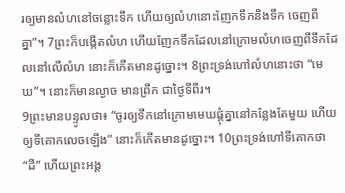រឲ្យមានលំហនៅចន្លោះទឹក ហើយឲ្យលំហនោះញែកទឹកនិងទឹក ចេញពីគ្នា”។ 7ព្រះក៏បង្កើតលំហ ហើយញែកទឹកដែលនៅក្រោមលំហចេញពីទឹកដែលនៅលើលំហ នោះក៏កើតមានដូច្នោះ។ 8ព្រះទ្រង់ហៅលំហនោះថា “មេឃ”។ នោះក៏មានល្ងាច មានព្រឹក ជាថ្ងៃទីពីរ។
9ព្រះមានបន្ទូលថា៖ “ចូរឲ្យទឹកនៅក្រោមមេឃផ្ដុំគ្នានៅកន្លែងតែមួយ ហើយឲ្យទីគោកលេចឡើង” នោះក៏កើតមានដូច្នោះ។ 10ព្រះទ្រង់ហៅទីគោកថា “ដី” ហើយព្រះអង្គ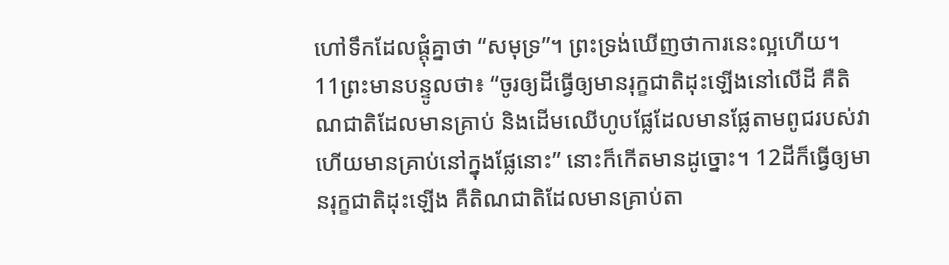ហៅទឹកដែលផ្ដុំគ្នាថា “សមុទ្រ”។ ព្រះទ្រង់ឃើញថាការនេះល្អហើយ។ 11ព្រះមានបន្ទូលថា៖ “ចូរឲ្យដីធ្វើឲ្យមានរុក្ខជាតិដុះឡើងនៅលើដី គឺតិណជាតិដែលមានគ្រាប់ និងដើមឈើហូបផ្លែដែលមានផ្លែតាមពូជរបស់វា ហើយមានគ្រាប់នៅក្នុងផ្លែនោះ” នោះក៏កើតមានដូច្នោះ។ 12ដីក៏ធ្វើឲ្យមានរុក្ខជាតិដុះឡើង គឺតិណជាតិដែលមានគ្រាប់តា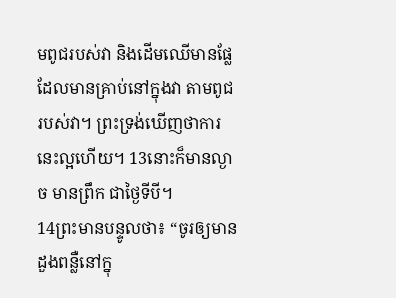មពូជរបស់វា និងដើមឈើមានផ្លែដែលមានគ្រាប់នៅក្នុងវា តាមពូជរបស់វា។ ព្រះទ្រង់ឃើញថាការនេះល្អហើយ។ 13នោះក៏មានល្ងាច មានព្រឹក ជាថ្ងៃទីបី។
14ព្រះមានបន្ទូលថា៖ “ចូរឲ្យមានដួងពន្លឺនៅក្នុ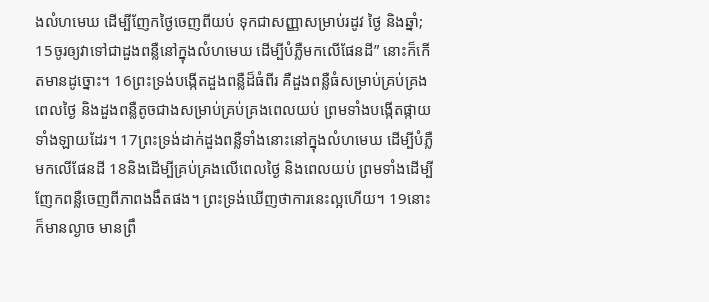ងលំហមេឃ ដើម្បីញែកថ្ងៃចេញពីយប់ ទុកជាសញ្ញាសម្រាប់រដូវ ថ្ងៃ និងឆ្នាំ; 15ចូរឲ្យវាទៅជាដួងពន្លឺនៅក្នុងលំហមេឃ ដើម្បីបំភ្លឺមកលើផែនដី” នោះក៏កើតមានដូច្នោះ។ 16ព្រះទ្រង់បង្កើតដួងពន្លឺដ៏ធំពីរ គឺដួងពន្លឺធំសម្រាប់គ្រប់គ្រងពេលថ្ងៃ និងដួងពន្លឺតូចជាងសម្រាប់គ្រប់គ្រងពេលយប់ ព្រមទាំងបង្កើតផ្កាយទាំងឡាយដែរ។ 17ព្រះទ្រង់ដាក់ដួងពន្លឺទាំងនោះនៅក្នុងលំហមេឃ ដើម្បីបំភ្លឺមកលើផែនដី 18និងដើម្បីគ្រប់គ្រងលើពេលថ្ងៃ និងពេលយប់ ព្រមទាំងដើម្បីញែកពន្លឺចេញពីភាពងងឹតផង។ ព្រះទ្រង់ឃើញថាការនេះល្អហើយ។ 19នោះក៏មានល្ងាច មានព្រឹ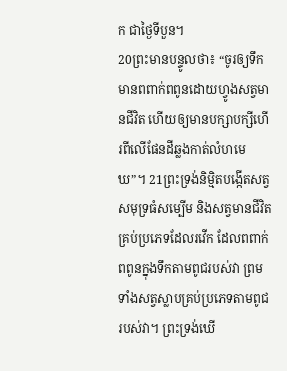ក ជាថ្ងៃទីបួន។
20ព្រះមានបន្ទូលថា៖ “ចូរឲ្យទឹកមានពពាក់ពពូនដោយហ្វូងសត្វមានជីវិត ហើយឲ្យមានបក្សាបក្សីហើរពីលើផែនដីឆ្លងកាត់លំហមេឃ”។ 21ព្រះទ្រង់និម្មិតបង្កើតសត្វសមុទ្រធំសម្បើម និងសត្វមានជីវិតគ្រប់ប្រភេទដែលរវើក ដែលពពាក់ពពូនក្នុងទឹកតាមពូជរបស់វា ព្រមទាំងសត្វស្លាបគ្រប់ប្រភេទតាមពូជរបស់វា។ ព្រះទ្រង់ឃើ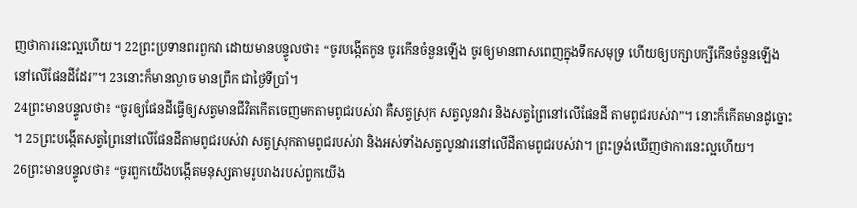ញថាការនេះល្អហើយ។ 22ព្រះប្រទានពរពួកវា ដោយមានបន្ទូលថា៖ “ចូរបង្កើតកូន ចូរកើនចំនួនឡើង ចូរឲ្យមានពាសពេញក្នុងទឹកសមុទ្រ ហើយឲ្យបក្សាបក្សីកើនចំនួនឡើងនៅលើផែនដីដែរ”។ 23នោះក៏មានល្ងាច មានព្រឹក ជាថ្ងៃទីប្រាំ។
24ព្រះមានបន្ទូលថា៖ “ចូរឲ្យផែនដីធ្វើឲ្យសត្វមានជីវិតកើតចេញមកតាមពូជរបស់វា គឺសត្វស្រុក សត្វលូនវារ និងសត្វព្រៃនៅលើផែនដី តាមពូជរបស់វា”។ នោះក៏កើតមានដូច្នោះ។ 25ព្រះបង្កើតសត្វព្រៃនៅលើផែនដីតាមពូជរបស់វា សត្វស្រុកតាមពូជរបស់វា និងអស់ទាំងសត្វលូនវារនៅលើដីតាមពូជរបស់វា។ ព្រះទ្រង់ឃើញថាការនេះល្អហើយ។
26ព្រះមានបន្ទូលថា៖ “ចូរពួកយើងបង្កើតមនុស្សតាមរូបរាងរបស់ពួកយើង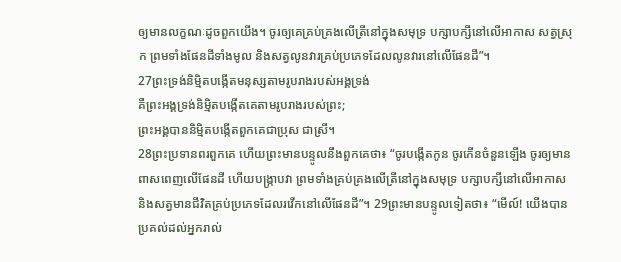ឲ្យមានលក្ខណៈដូចពួកយើង។ ចូរឲ្យគេគ្រប់គ្រងលើត្រីនៅក្នុងសមុទ្រ បក្សាបក្សីនៅលើអាកាស សត្វស្រុក ព្រមទាំងផែនដីទាំងមូល និងសត្វលូនវារគ្រប់ប្រភេទដែលលូនវារនៅលើផែនដី”។
27ព្រះទ្រង់និម្មិតបង្កើតមនុស្សតាមរូបរាងរបស់អង្គទ្រង់
គឺព្រះអង្គទ្រង់និម្មិតបង្កើតគេតាមរូបរាងរបស់ព្រះ;
ព្រះអង្គបាននិម្មិតបង្កើតពួកគេជាប្រុស ជាស្រី។
28ព្រះប្រទានពរពួកគេ ហើយព្រះមានបន្ទូលនឹងពួកគេថា៖ “ចូរបង្កើតកូន ចូរកើនចំនួនឡើង ចូរឲ្យមានពាសពេញលើផែនដី ហើយបង្ក្រាបវា ព្រមទាំងគ្រប់គ្រងលើត្រីនៅក្នុងសមុទ្រ បក្សាបក្សីនៅលើអាកាស និងសត្វមានជីវិតគ្រប់ប្រភេទដែលរវើកនៅលើផែនដី”។ 29ព្រះមានបន្ទូលទៀតថា៖ “មើល៍! យើងបានប្រគល់ដល់អ្នករាល់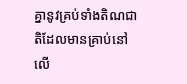គ្នានូវគ្រប់ទាំងតិណជាតិដែលមានគ្រាប់នៅលើ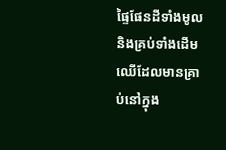ផ្ទៃផែនដីទាំងមូល និងគ្រប់ទាំងដើមឈើដែលមានគ្រាប់នៅក្នុង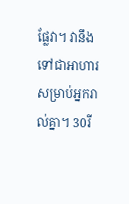ផ្លែវា។ វានឹងទៅជាអាហារសម្រាប់អ្នករាល់គ្នា។ 30រី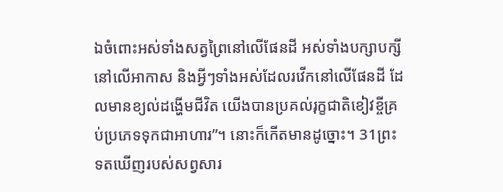ឯចំពោះអស់ទាំងសត្វព្រៃនៅលើផែនដី អស់ទាំងបក្សាបក្សីនៅលើអាកាស និងអ្វីៗទាំងអស់ដែលរវើកនៅលើផែនដី ដែលមានខ្យល់ដង្ហើមជីវិត យើងបានប្រគល់រុក្ខជាតិខៀវខ្ចីគ្រប់ប្រភេទទុកជាអាហារ”។ នោះក៏កើតមានដូច្នោះ។ 31ព្រះទតឃើញរបស់សព្វសារ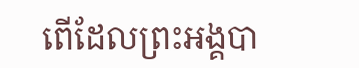ពើដែលព្រះអង្គបា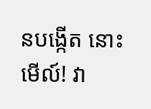នបង្កើត នោះមើល៍! វា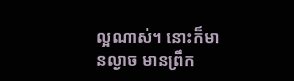ល្អណាស់។ នោះក៏មានល្ងាច មានព្រឹក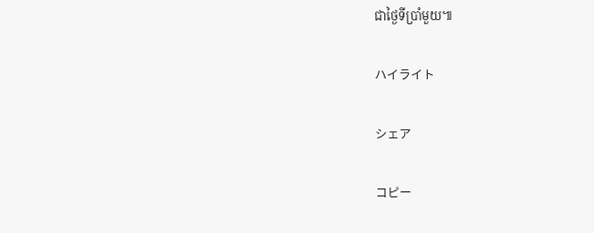ជាថ្ងៃទីប្រាំមួយ៕

ハイライト

シェア

コピー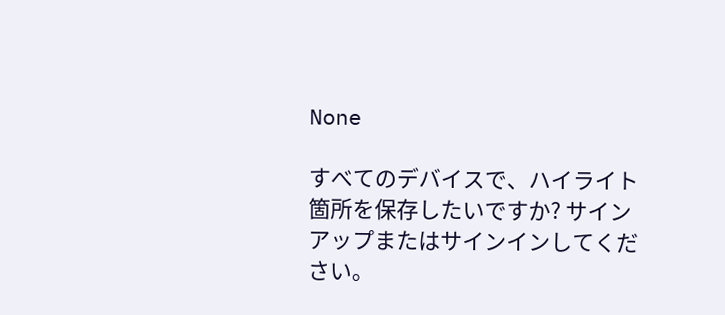None

すべてのデバイスで、ハイライト箇所を保存したいですか? サインアップまたはサインインしてください。